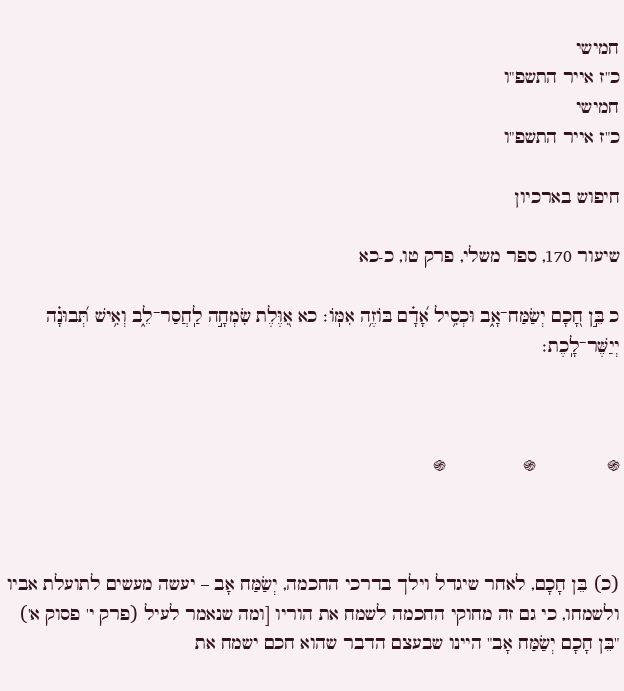חמישי
כ"ז אייר התשפ"ו
חמישי
כ"ז אייר התשפ"ו

חיפוש בארכיון

שיעור 170, ספר משלי, פרק טו, כ-כא

כ בֵּ֣ן חָ֭כָם יְשַׂמַּח־אָ֑ב וּכְסִ֥יל אָ֝דָ֗ם בּוֹזֶ֥ה אִמּֽוֹ׃ כא אִ֭וֶּלֶת שִׂמְחָ֣ה לַֽחֲסַר־לֵ֑ב וְאִ֥ישׁ תְּ֝בוּנָ֗ה יְיַשֶּׁר־לָֽכֶת׃



֍             ֍              ֍



(כ) בֵּן חָכָם, לאחר שיגדל וילך בדרכי החכמה, יְשַׂמַּח אָב – יעשה מעשים לתועלת אביו ולשמחו, כי גם זה מחוקי החכמה לשמח את הוריו [ומה שנאמר לעיל (פרק י' פסוק א') "בֵּן חָכָם יְשַׂמַּח אָב" היינו שבעצם הדבר שהוא חכם ישמח את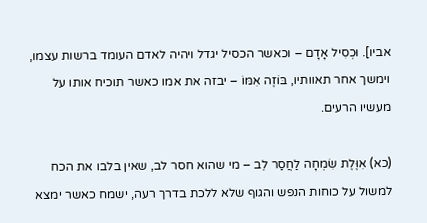אביו]. וּכְסִיל אָדָם – וכאשר הכסיל יגדל ויהיה לאדם העומד ברשות עצמו, וימשך אחר תאוותיו, בּוֹזֶה אִמּוֹ – יבזה את אמו כאשר תוכיח אותו על מעשיו הרעים.

(כא) אִוֶּלֶת שִׂמְחָה לַחֲסַר לֵב – מי שהוא חסר לב, שאין בלבו את הכח למשול על כוחות הנפש והגוף שלא ללכת בדרך רעה, ישמח כאשר ימצא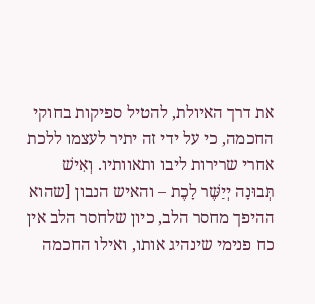את דרך האיולת, להטיל ספיקות בחוקי החכמה, כי על ידי זה יתיר לעצמו ללכת אחרי שרירות ליבו ותאוותיו. וְאִישׁ תְּבוּנָה יְיַשֶּׁר לָכֶת – והאיש הנבון [שהוא ההיפך מחסר הלב, כיון שלחסר הלב אין כח פנימי שינהיג אותו, ואילו החכמה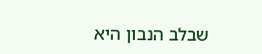שבלב הנבון היא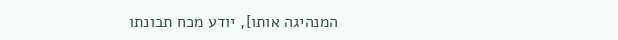המנהיגה אותו], יודע מכח תבונתו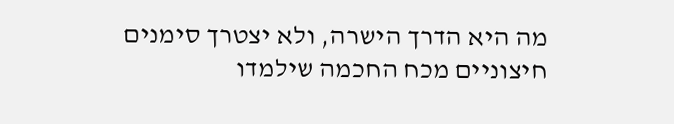מה היא הדרך הישרה, ולא יצטרך סימנים חיצוניים מכח החכמה שילמדו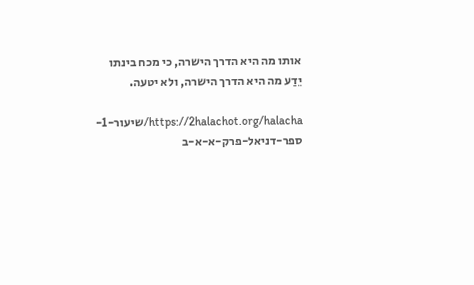אותו מה היא הדרך הישרה, כי מכח בינתו יֵדַע מה היא הדרך הישרה, ולא יטעה.

https://2halachot.org/halacha/שיעור-1-ספר-דניאל-פרק-א-א-ב